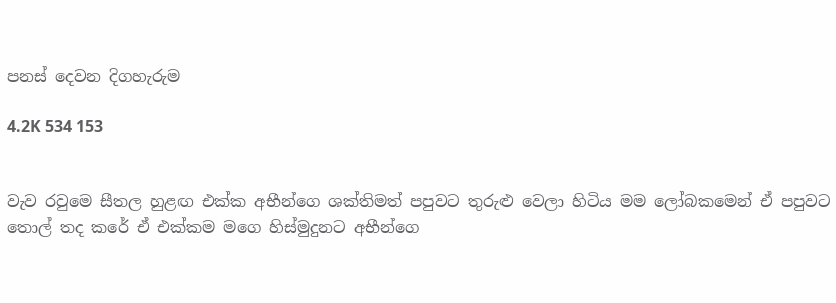පනස් දෙවන දිගහැරුම

4.2K 534 153


වැව රවුමෙ සීතල හුළඟ එක්ක අභීන්ගෙ ශක්තිමත් පපුවට තුරුළු වෙලා හිටිය මම ලෝබකමෙන් ඒ පපුවට තොල් තද කරේ ඒ එක්කම මගෙ හිස්මුදුනට අභීන්ගෙ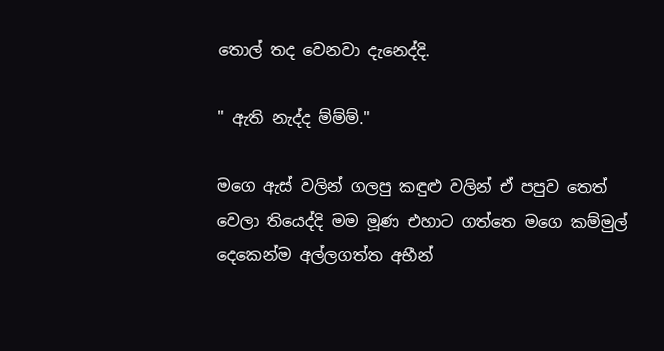තොල් තද වෙනවා දැනෙද්දි.

" ඇති නැද්ද ම්ම්ම්."

මගෙ ඇස් වලින් ගලපු කඳුළු වලින් ඒ පපුව තෙත් වෙලා තියෙද්දි මම මූණ එහාට ගත්තෙ මගෙ කම්මුල් දෙකෙන්ම අල්ලගත්ත අභීන්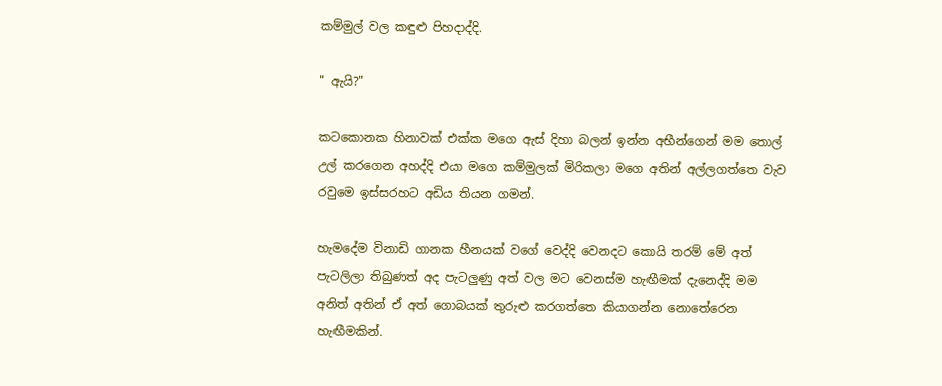කම්මුල් වල කඳුළු පිහදාද්දි.

" ඇයි?"

කටකොනක හිනාවක් එක්ක මගෙ ඇස් දිහා බලන් ඉන්න අභීන්ගෙන් මම තොල් උල් කරගෙන අහද්දි එයා මගෙ කම්මුලක් මිරිකලා මගෙ අතින් අල්ලගත්තෙ වැව රවුමෙ ඉස්සරහට අඩිය තියන ගමන්.

හැමදේම විනාඩි ගානක හීනයක් වගේ වෙද්දි වෙනදට කොයි තරම් මේ අත් පැටලිලා තිබුණත් අද පැටලුණු අත් වල මට වෙනස්ම හැඟීමක් දැනෙද්දි මම අනිත් අතින් ඒ අත් ගොබයක් තුරුළු කරගත්තෙ කියාගන්න නොතේරෙන හැඟීමකින්.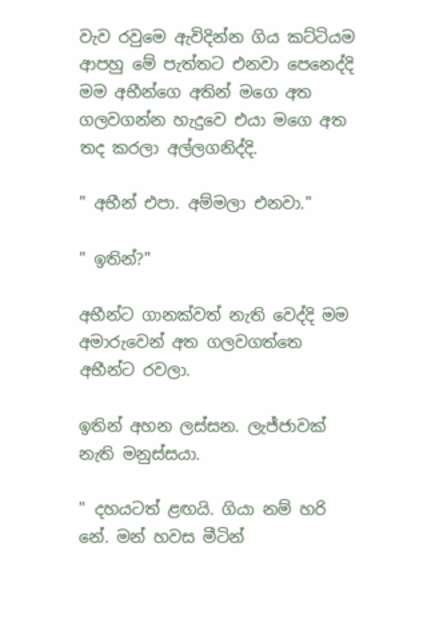වැව රවුමෙ ඇවිදින්න ගිය කට්ටියම ආපහු මේ පැත්තට එනවා පෙනෙද්දි මම අභීන්ගෙ අතින් මගෙ අත ගලවගන්න හැදුවෙ එයා මගෙ අත තද කරලා අල්ලගනිද්දි.

" අභීන් එපා. අම්මලා එනවා."

" ඉතින්?"

අභීන්ට ගානක්වත් නැති වෙද්දි මම අමාරුවෙන් අත ගලවගත්තෙ අභීන්ට රවලා.

ඉතින් අහන ලස්සන. ලැජ්ජාවක් නැති මනුස්සයා.

" දහයටත් ළඟයි. ගියා නම් හරි නේ. මන් හවස මීටින්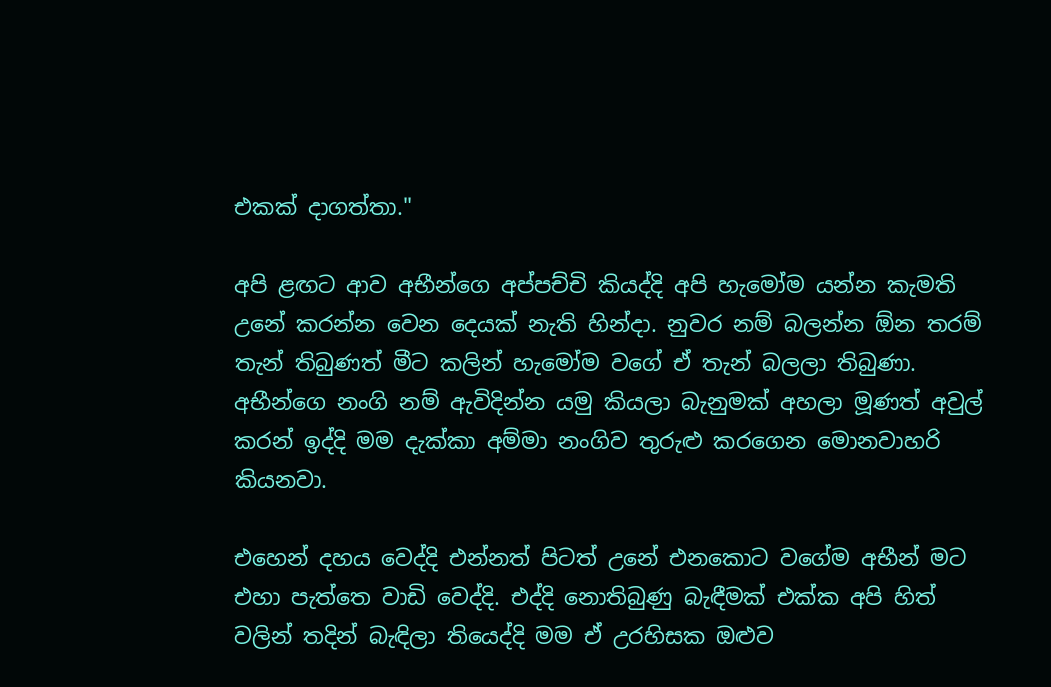එකක් දාගත්තා."

අපි ළඟට ආව අභීන්ගෙ අප්පච්චි කියද්දි අපි හැමෝම යන්න කැමති උනේ කරන්න වෙන දෙයක් නැති හින්දා. නුවර නම් බලන්න ඕන තරම් තැන් තිබුණත් මීට කලින් හැමෝම වගේ ඒ තැන් බලලා තිබුණා. අභීන්ගෙ නංගි නම් ඇවිදින්න යමු කියලා බැනුමක් අහලා මූණත් අවුල් කරන් ඉද්දි මම දැක්කා අම්මා නංගිව තුරුළු කරගෙන මොනවාහරි කියනවා.

එහෙන් දහය වෙද්දි එන්නත් පිටත් උනේ එනකොට වගේම අභීන් මට එහා පැත්තෙ වාඩි වෙද්දි. එද්දි නොතිබුණු බැඳීමක් එක්ක අපි හිත් වලින් තදින් බැඳිලා තියෙද්දි මම ඒ උරහිසක ඔළුව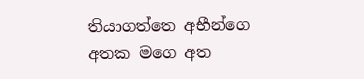තියාගත්තෙ අභීන්ගෙ අතක මගෙ අත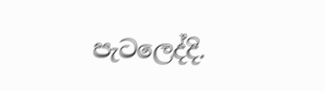පැටලෙද්දි.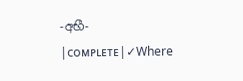-අභී- |ᴄᴏᴍᴘʟᴇᴛᴇ|✓Where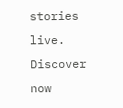stories live. Discover now